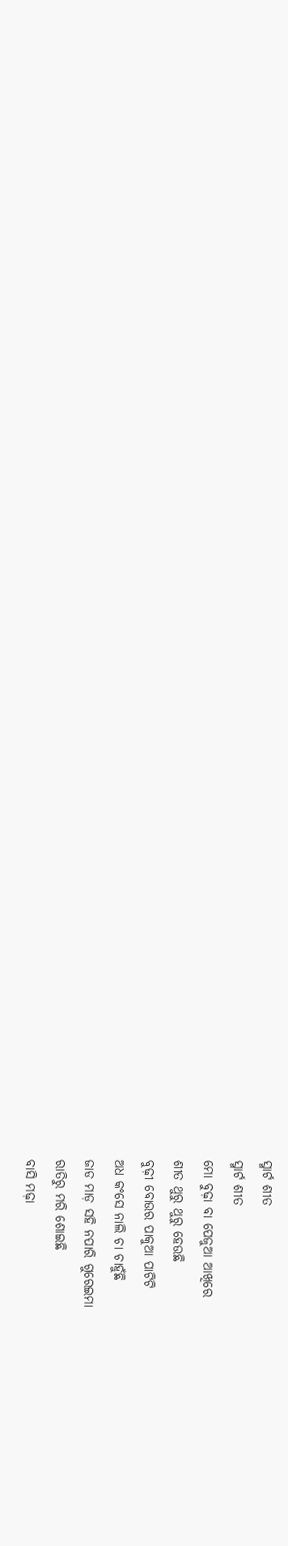ସ୍ମାର୍ଟ ଶୀତ
ସ୍ମାର୍ଟ ଶୀତ
ମୋ ବୁଢ଼ା ବା ପେଜୁଆ ଆଖିରେ
ଶୀତ ଥୁରୁ ଥୁରୁ ହେଉଛି
ବୁଢ଼ୀ ବୋଉର ପାକୁଆ ପାଟିଟି
ଅଧ କଂସେ ନାଲି ଚା ଚାହୁଁଛି
ଜାଡ ମାଡ଼ ସହି ନପାରି ଗୁରେଇମା
ରାତିରୁ ମରି ଶୋଇଛି
ବାସି ମଢ଼ା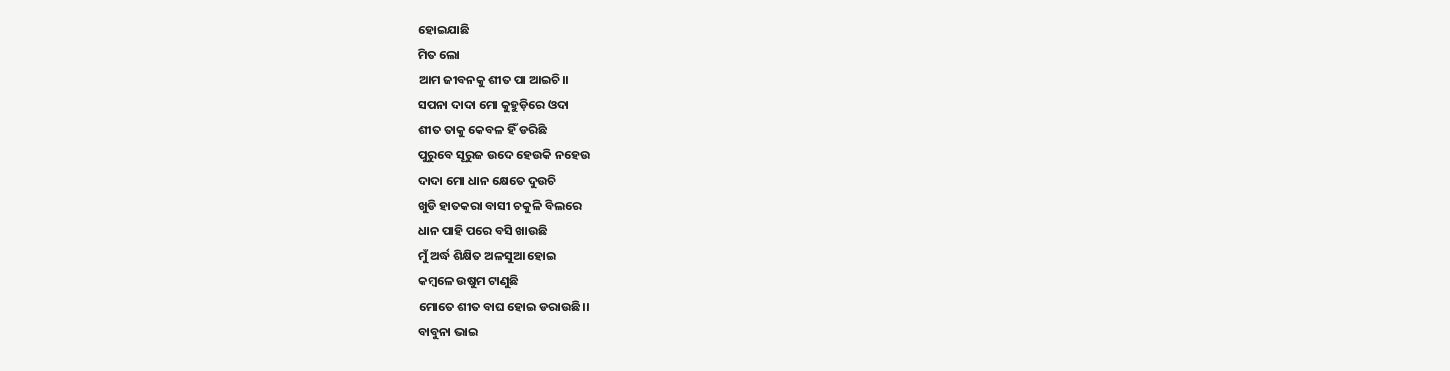ହୋଇଯାଛି
ମିତ ଲୋ
ଆମ ଜୀବନକୁ ଶୀତ ପା ଆଇଚି।।
ସପନା ଦାଦା ମୋ କୁହୁଡ଼ିରେ ଓଦା
ଶୀତ ତାକୁ କେବଳ ହିଁ ଡରିଛି
ପୁରୁବେ ସୂରୁଜ ଉଦେ ହେଉକି ନହେଉ
ଦାଦା ମୋ ଧାନ କ୍ଷେତେ ଦୁଉଚି
ଖୁଡି ହାତକରା ବାସୀ ଚକୁଳି ବିଲରେ
ଧାନ ପାହି ପରେ ବସି ଖାଉଛି
ମୁଁ ଅର୍ଦ୍ଧ ଶିକ୍ଷିତ ଅଳସୁଆ ହୋଇ
କମ୍ବଳେ ଉଷୁମ ଟାଣୁଛି
ମୋତେ ଶୀତ ବାଘ ହୋଇ ଡରାଉଛି।।
ବାବୁନା ଭାଇ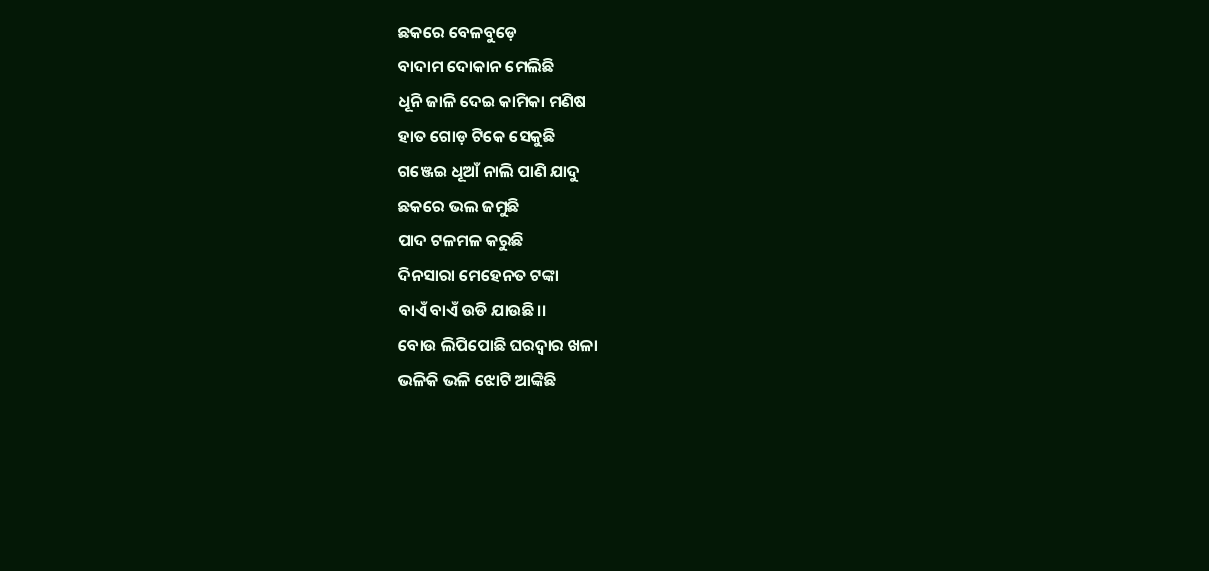ଛକରେ ବେଳବୁଡ଼େ
ବାଦାମ ଦୋକାନ ମେଲିଛି
ଧୂନି ଜାଳି ଦେଇ କାମିକା ମଣିଷ
ହାତ ଗୋଡ଼ ଟିକେ ସେକୁଛି
ଗଞ୍ଜେଇ ଧୂଆଁ ନାଲି ପାଣି ଯାଦୁ
ଛକରେ ଭଲ ଜମୁଛି
ପାଦ ଟଳମଳ କରୁଛି
ଦିନସାରା ମେହେନତ ଟଙ୍କା
ବାଏଁ ବାଏଁ ଉଡି ଯାଉଛି।।
ବୋଉ ଲିପିପୋଛି ଘରଦ୍ୱାର ଖଳା
ଭଳିକି ଭଳି ଝୋଟି ଆଙ୍କିଛି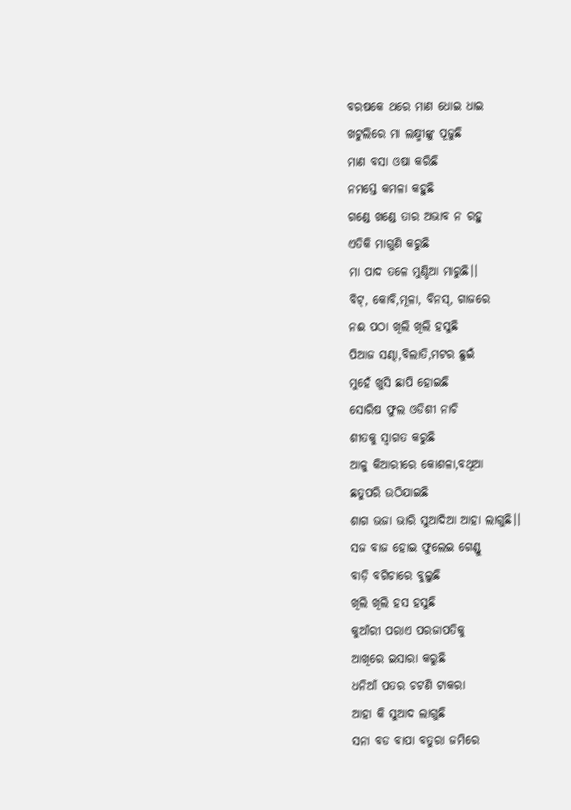ବରଷକେ ଥରେ ମାଣ ଧୋଇ ଧାଇ
ଖଟୁଲିରେ ମା ଲକ୍ଷ୍ମୀଙ୍କୁ ପୂଜୁଛି
ମାଣ ବସା ଓଷା କରିଛି
ନମସ୍ତେ କମଳା କହୁଛି
ଗଣ୍ଡେ ଖଣ୍ଡେ ତାର ଅଭାବ ନ ରହୁ
ଏତିକି ମାଗୁଣି କରୁଛି
ମା ପାଦ ତଳେ ମୁଣ୍ଡିଆ ମାରୁଛି।।
ବିଟ୍, କୋବି,ମୂଳା, ବିନସ୍, ଗାଜରେ
ନଈ ପଠା ଖିଲି ଖିଲି ହସୁଛି
ପିଆଜ ସଣ୍ଢା,ବିଲାତି,ମଟର ଛୁଇଁ
ମୁହେଁ ଖୁସି ଛାପି ହୋଇଛି
ସୋରିଷ ଫୁଲ ଓଡିଶୀ ନାଚି
ଶୀତକୁ ସ୍ୱାଗତ କରୁଛି
ଆଳୁ କିଆରୀରେ କୋଶଳା,ବଥୂଆ
ଛତୁପରି ଉଠିଯାଇଛି
ଶାଗ ଭଜା ଭାରି ସୁଆଦିଆ ଆହା ଲାଗୁଛି।।
ସଜ ବାଜ ହୋଇ ଫୁଲେଇ ଗେଣ୍ଡୁ
ବାଡ଼ି ବଗିଚାରେ ବୁଲୁଛି
ଖିଲି ଖିଲି ହସ ହସୁଛି
କୁଆଁରୀ ପରାଏ ପରଜାପତିକୁ
ଆଖିରେ ଇସାରା କରୁଛି
ଧନିଆଁ ପତର ଚଟଣି ଟାକରା
ଆହା କି ସୁଆଦ ଲାଗୁଛି
ସନା ବଡ ବାପା ବତୁରା ଜମିରେ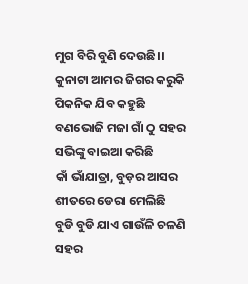ମୁଗ ବିରି ବୁଣି ଦେଉଛି।।
କୁନାଟା ଆମର ଜିଗର କରୁକି
ପିକନିକ ଯିବ କହୁଛି
ବଣଭୋଜି ମଜା ଗାଁ ଠୁ ସହର
ସଭିଙ୍କୁ ବାଇଆ କରିଛି
କାଁ ଭାଁଯାତ୍ରା, ବୁଡ଼ର ଆସର
ଶୀତରେ ଡେରା ମେଲିଛି
ବୁଡି ବୁଡି ଯାଏ ଗାଉଁଳି ଚଳଣି
ସହର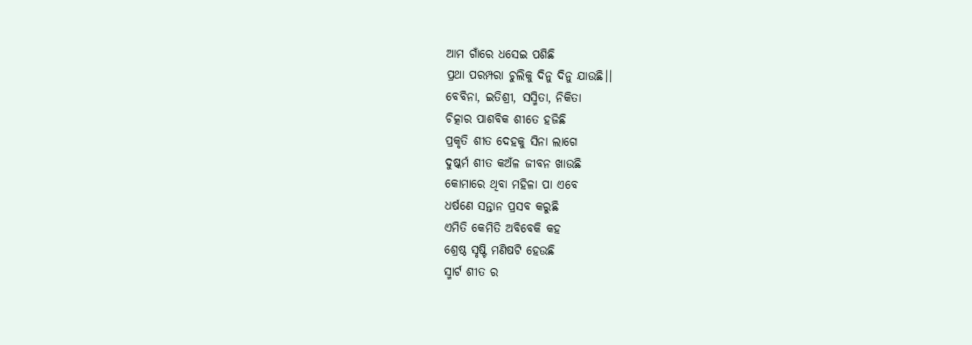ଆମ ଗାଁରେ ଧସେଇ ପଶିଛି
ପ୍ରଥା ପରମ୍ପରା ଚୁଲିକୁ ଦିନୁ ଦିନୁ ଯାଉଛି।।
ବେବିନା, ଇତିଶ୍ରୀ, ସସ୍ମିତା, ନିକିତା
ଚିତ୍କାର ପାଶବିକ ଶୀତେ ହଜିଛି
ପ୍ରକୃତି ଶୀତ ଦେହକୁ ସିନା ଲାଗେ
ଦୁଷ୍କର୍ମ ଶୀତ କଅଁଳ ଜୀବନ ଖାଉଛି
କୋମାରେ ଥିବା ମହିଳା ପା ଏବେ
ଧର୍ଷଣେ ସନ୍ତାନ ପ୍ରସବ କରୁଛି
ଏମିତି କେମିତି ଅବିବେକି କହ
ଶ୍ରେଷ୍ଠ ସୃଷ୍ଟି ମଣିଷଟି ହେଉଛି
ସ୍ମାର୍ଟ ଶୀତ ର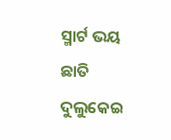ସ୍ମାର୍ଟ ଭୟ ଛାତି ଦୁଲୁକେଇ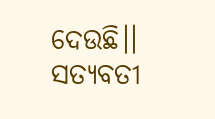ଦେଉଛି।।
ସତ୍ୟବତୀ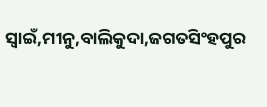ସ୍ଵାଇଁ,ମୀନୁ,ବାଲିକୁଦା,ଜଗତସିଂହପୁର